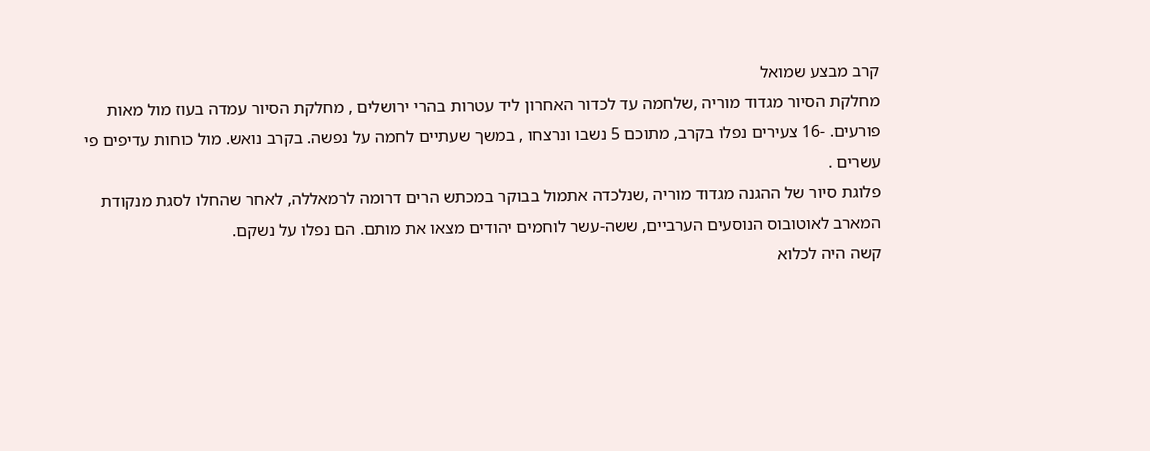קרב מבצע שמואל
מחלקת הסיור מגדוד מוריה ,שלחמה עד לכדור האחרון ליד עטרות בהרי ירושלים , מחלקת הסיור עמדה בעוז מול מאות פורעים. -16 צעירים נפלו בקרב, מתוכם 5 נשבו ונרצחו , במשך שעתיים לחמה על נפשה. בקרב נואש. מול כוחות עדיפים פי עשרים .
פלוגת סיור של ההגנה מגדוד מוריה ,שנלכדה אתמול בבוקר במכתש הרים דרומה לרמאללה, לאחר שהחלו לסגת מנקודת המארב לאוטובוס הנוסעים הערביים, ששה-עשר לוחמים יהודים מצאו את מותם. הם נפלו על נשקם.
קשה היה לכלוא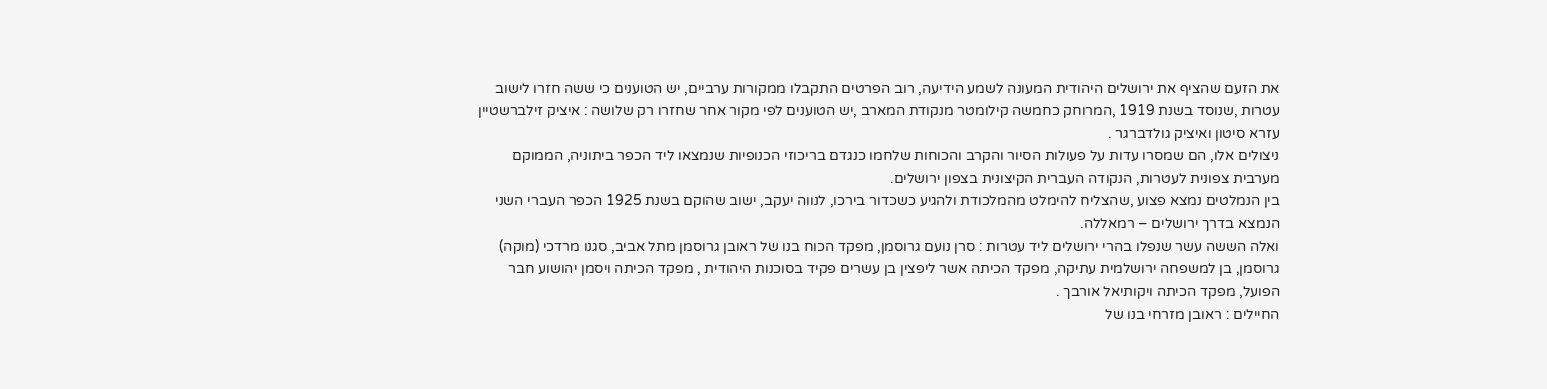את הזעם שהציף את ירושלים היהודית המעונה לשמע הידיעה, רוב הפרטים התקבלו ממקורות ערביים, יש הטוענים כי ששה חזרו לישוב עטרות ,שנוסד בשנת 1919 ,המרוחק כחמשה קילומטר מנקודת המארב ,יש הטוענים לפי מקור אחר שחזרו רק שלושה : איציק זילברשטיין עזרא סיטון ואיציק גולדברגר .
ניצולים אלו, הם שמסרו עדות על פעולות הסיור והקרב והכוחות שלחמו כנגדם בריכוזי הכנופיות שנמצאו ליד הכפר ביתוניה, הממוקם מערבית צפונית לעטרות, הנקודה העברית הקיצונית בצפון ירושלים.
בין הנמלטים נמצא פצוע ,שהצליח להימלט מהמלכודת ולהגיע כשכדור בירכו, לנווה יעקב, ישוב שהוקם בשנת 1925 הכפר העברי השני הנמצא בדרך ירושלים – רמאללה.
ואלה הששה עשר שנפלו בהרי ירושלים ליד עטרות : סרן נועם גרוסמן, מפקד הכוח בנו של ראובן גרוסמן מתל אביב, סגנו מרדכי (מוקה) גרוסמן, בן למשפחה ירושלמית עתיקה, מפקד הכיתה אשר ליפצין בן עשרים פקיד בסוכנות היהודית , מפקד הכיתה ויסמן יהושוע חבר הפועל, מפקד הכיתה ויקותיאל אורבך .
החיילים : ראובן מזרחי בנו של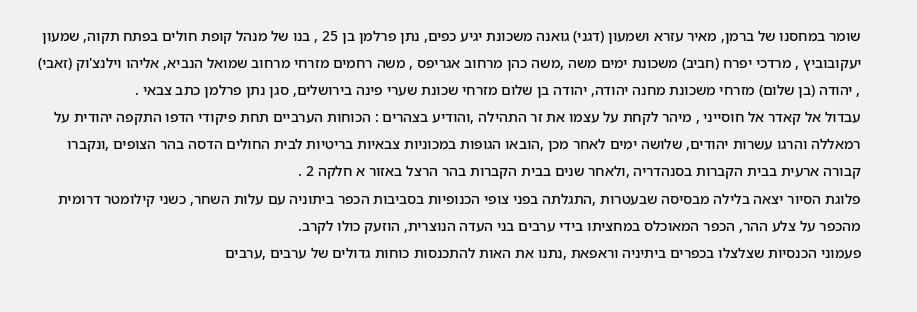שומר במחסנו של ברמן, מאיר עזרא ושמעון (דגני) גואנה משכונת יגיע כפים, נתן פרלמן בן 25 , בנו של מנהל קופת חולים בפתח תקוה, שמעון יעקובוביץ , מרדכי יפרח (חביב) משכונת ימים משה ,משה כהן מרחוב אגריפס , משה רחמים מזרחי מרחוב שמואל הנביא, אליהו וילנצ'וק (זאבי) , יהודה (בן שלום) מזרחי משכונת מחנה יהודה, יהודה בן שלום מזרחי שכונת שערי פינה בירושלים, סגן נתן פרלמן כתב צבאי .
עבדול אל קאדר אל חוסייני , מיהר לקחת על עצמו את זר התהילה ,והודיע בצהרים : הכוחות הערביים תחת פיקודי הדפו התקפה יהודית על רמאללה והרגו עשרות יהודים, שלושה ימים לאחר מכן ,הובאו הגופות במכוניות צבאיות בריטיות לבית החולים הדסה בהר הצופים ,ונקברו קבורה ארעית בבית הקברות בסנהדריה ,ולאחר שנים בבית הקברות בהר הרצל באזור א חלקה 2 .
פלוגת הסיור יצאה בלילה מבסיסה שבעטרות ,התגלתה בפני צופי הכנופיות בסביבות הכפר ביתוניה עם עלות השחר, כשני קילומטר דרומית מהכפר על צלע ההר, הכפר המאוכלס במחציתו בידי ערבים בני העדה הנוצרית, הוזעק כולו לקרב.
פעמוני הכנסיות שצלצלו בכפרים ביתיניה וראפאת ,נתנו את האות להתכנסות כוחות גדולים של ערבים ,ערבים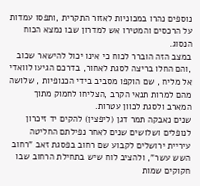נוספים נהרו במכוניות לאזור התקרית ,ותפסו עמדות על הרכסים והמטירו אש למדרון שבו נמצא הכוח הנסוג.
במצב הזה הוברר לכוח כי אינו יכול להישאר שכוב ,והם החלו בריצה לסגת לאחור, בדרכם הגיעו לוואדי אל מליח , שם הוקפו מסביב בידי הכנופיות , שלושה מהם למרות תנאי הקרב ,הצליחו לחמוק מתוך המארב ולסגת לכוון עטרות.
שנים נאבקה תמר דגן (ליפצין) להקים יד זיכרון לנופלים ושלושים שנים לאחר נפילתם החליטה עיריית ירושלים לקבוע שם רחוב בפסגת זאב "רחוב השש עשר", ולהציב לוח שיש בתחילת הרחוב שבו חקוקים שמות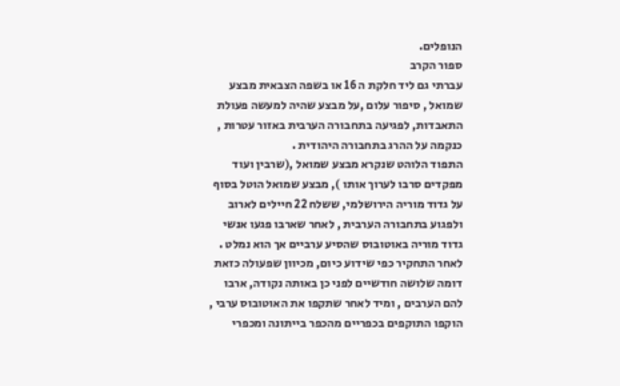הנופלים.
ספור הקרב
עברתי גם ליד חלקת ה 16 או בשפה הצבאית מבצע שמואל , סיפור עלום ,על מבצע שהיה למעשה פעולת התאבדות, לפגיעה בתחבורה הערבית באזור עטרות , כנקמה על ההרג בתחבורה היהודית .
התפוד הלוהט שנקרא מבצע שמואל ,(שרבין ועוד מפקדים סרבו לערוך אותו ), מבצע שמואל הוטל בסוף על גדוד מוריה הירושלמי, ששלח 22 חיילים לארוב ולפגוע בתחבורה הערבית , לאחר שארבו פגעו אנשי גדוד מוריה באוטובוס שהסיע ערביים אך הוא נמלט .
לאחר התחקיר כפי שידוע כיום, מכיוון שפעולה כזאת דומה שלושה חודשיים לפני כן באותה נקודה, ארבו להם הערבים , ומיד לאחר שתקפו את האוטובוס ערבי , הוקפו התוקפים בכפריים מהכפר בייתונה ומכפרי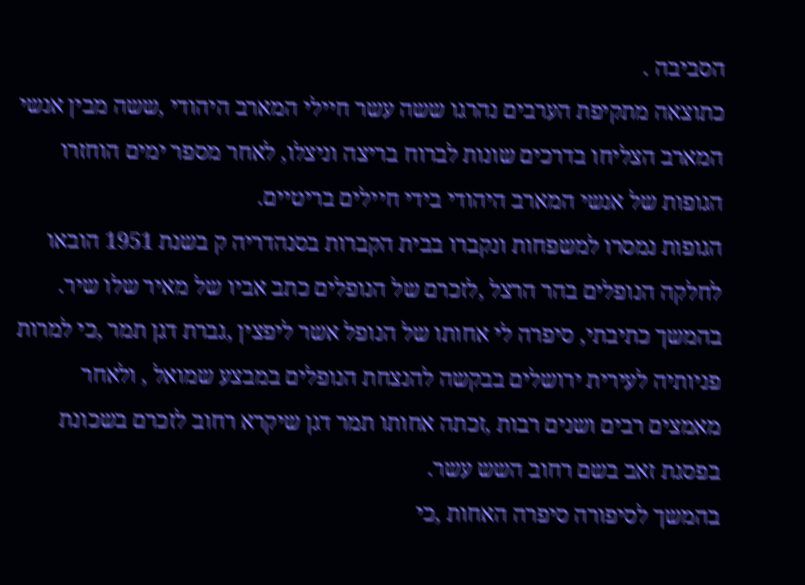הסביבה .
כתוצאה מתקיפת הערבים נהרגו ששה עשר חיילי המארב היהודי ,ששה מבין אנשי המארב הצליחו בדרכים שונות לברוח בריצה וניצלו, לאחר מספר ימים הוחזרו הגופות של אנשי המארב היהודי בידי חיילים בריטיים.
הגופות נמסרו למשפחות ונקברו בבית הקברות בסנהדריה ק בשנת 1951 הובאו לחלקה הנופלים בהר הרצל ,לזכרם של הנופלים כתב אביו של מאיר שלו שיר.
בהמשך כתיבתי, סיפרה לי אחותו של הנופל אשר ליפצין ,גברת דגן תמר ,כי למרות פניותיה לעירית ירושלים בבקשה להנצחת הנופלים במבצע שמואל , ולאחר מאמצים רבים ושנים רבות ,זכתה אחותו תמר דגן שיקרא רחוב לזכרם בשכונת בפסגת זאב בשם רחוב השש עשר.
בהמשך לסיפורה סיפרה האחות ,כי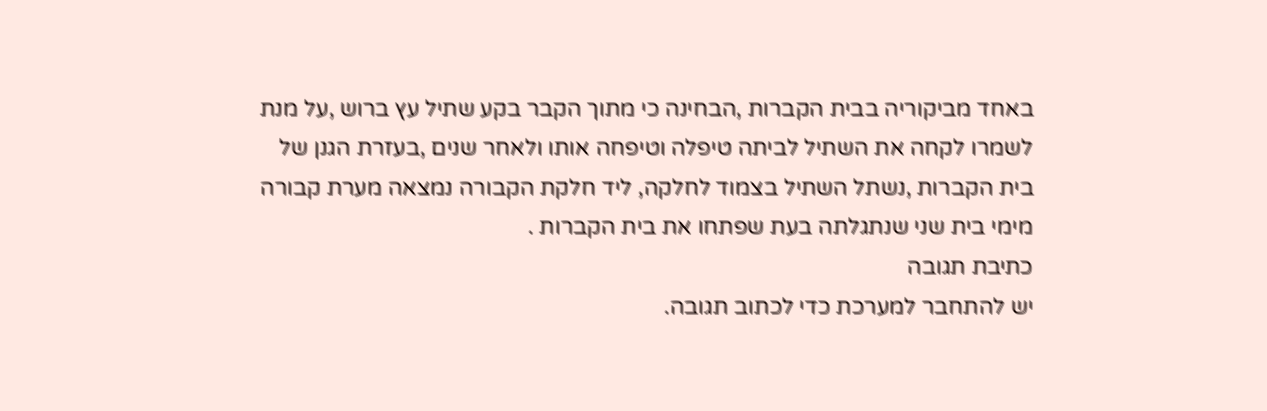באחד מביקוריה בבית הקברות ,הבחינה כי מתוך הקבר בקע שתיל עץ ברוש ,על מנת לשמרו לקחה את השתיל לביתה טיפלה וטיפחה אותו ולאחר שנים ,בעזרת הגנן של בית הקברות ,נשתל השתיל בצמוד לחלקה, ליד חלקת הקבורה נמצאה מערת קבורה מימי בית שני שנתגלתה בעת שפתחו את בית הקברות .
כתיבת תגובה
יש להתחבר למערכת כדי לכתוב תגובה.